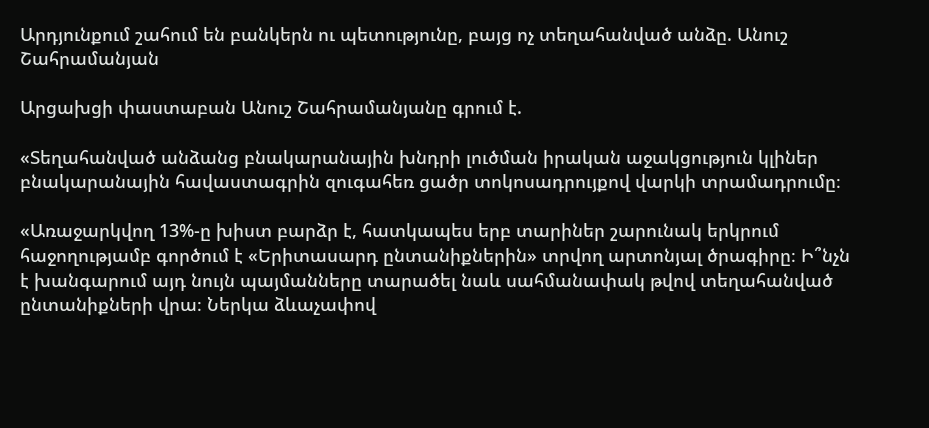Արդյունքում շահում են բանկերն ու պետությունը, բայց ոչ տեղահանված անձը. Անուշ Շահրամանյան

Արցախցի փաստաբան Անուշ Շահրամանյանը գրում է.

«Տեղահանված անձանց բնակարանային խնդրի լուծման իրական աջակցություն կլիներ բնակարանային հավաստագրին զուգահեռ ցածր տոկոսադրույքով վարկի տրամադրումը։

«Առաջարկվող 13%-ը խիստ բարձր է, հատկապես երբ տարիներ շարունակ երկրում հաջողությամբ գործում է «Երիտասարդ ընտանիքներին» տրվող արտոնյալ ծրագիրը։ Ի՞նչն է խանգարում այդ նույն պայմանները տարածել նաև սահմանափակ թվով տեղահանված ընտանիքների վրա։ Ներկա ձևաչափով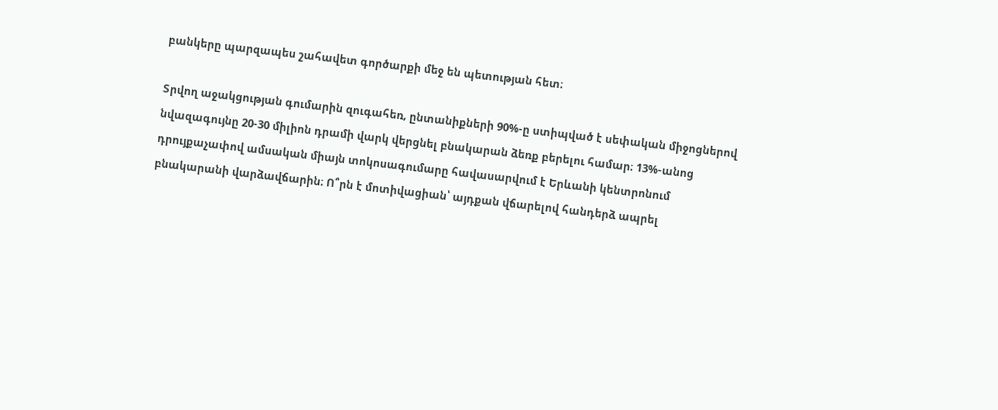բանկերը պարզապես շահավետ գործարքի մեջ են պետության հետ։

Տրվող աջակցության գումարին զուգահեռ, ընտանիքների 90%-ը ստիպված է սեփական միջոցներով նվազագույնը 20-30 միլիոն դրամի վարկ վերցնել բնակարան ձեռք բերելու համար։ 13%-անոց դրույքաչափով ամսական միայն տոկոսագումարը հավասարվում է Երևանի կենտրոնում բնակարանի վարձավճարին։ Ո՞րն է մոտիվացիան՝ այդքան վճարելով հանդերձ ապրել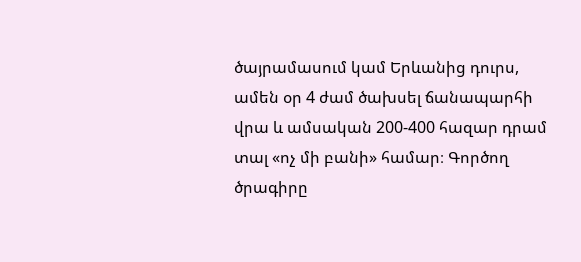ծայրամասում կամ Երևանից դուրս, ամեն օր 4 ժամ ծախսել ճանապարհի վրա և ամսական 200-400 հազար դրամ տալ «ոչ մի բանի» համար։ Գործող ծրագիրը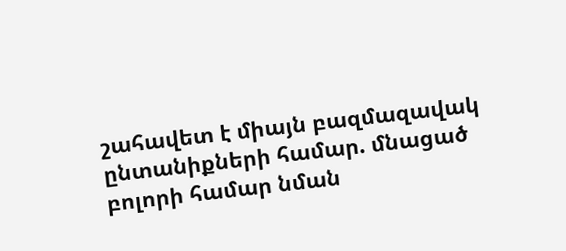շահավետ է միայն բազմազավակ ընտանիքների համար. մնացած բոլորի համար նման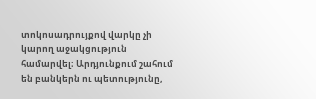տոկոսադրույքով վարկը չի կարող աջակցություն համարվել։ Արդյունքում շահում են բանկերն ու պետությունը,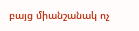բայց միանշանակ ոչ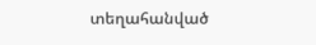տեղահանված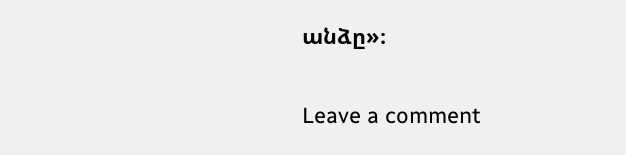անձը»։

Leave a comment